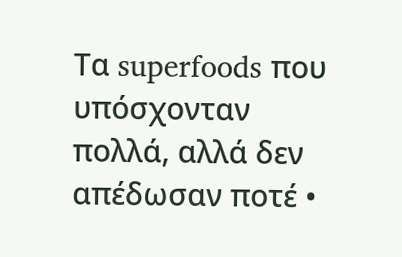Tα superfoods που υπόσχονταν πολλά, αλλά δεν απέδωσαν ποτέ •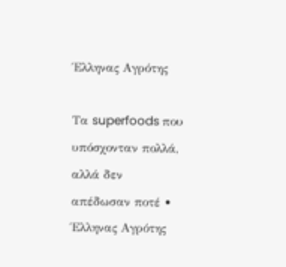Έλληνας Αγρότης

Tα superfoods που υπόσχονταν πολλά, αλλά δεν απέδωσαν ποτέ • Έλληνας Αγρότης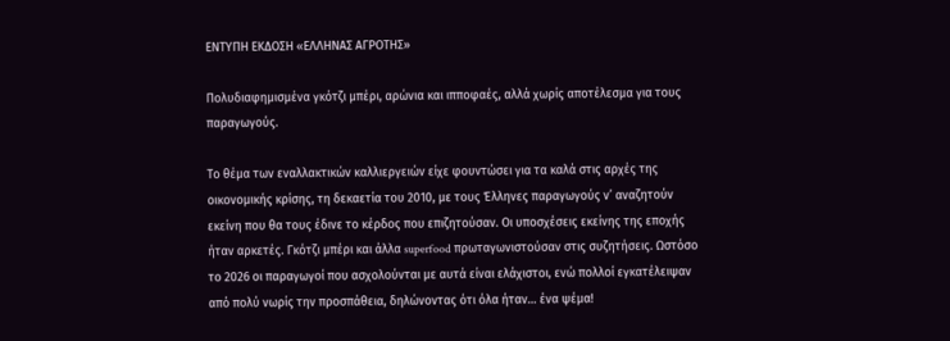ΕΝΤΥΠΗ ΕΚΔΟΣΗ «ΕΛΛΗΝΑΣ ΑΓΡΟΤΗΣ»

Πολυδιαφημισμένα γκότζι μπέρι, αρώνια και ιπποφαές, αλλά χωρίς αποτέλεσμα για τους παραγωγούς.

Το θέμα των εναλλακτικών καλλιεργειών είχε φουντώσει για τα καλά στις αρχές της οικονομικής κρίσης, τη δεκαετία του 2010, με τους Έλληνες παραγωγούς ν’ αναζητούν εκείνη που θα τους έδινε το κέρδος που επιζητούσαν. Οι υποσχέσεις εκείνης της εποχής ήταν αρκετές. Γκότζι μπέρι και άλλα superfood πρωταγωνιστούσαν στις συζητήσεις. Ωστόσο το 2026 οι παραγωγοί που ασχολούνται με αυτά είναι ελάχιστοι, ενώ πολλοί εγκατέλειψαν από πολύ νωρίς την προσπάθεια, δηλώνοντας ότι όλα ήταν… ένα ψέμα!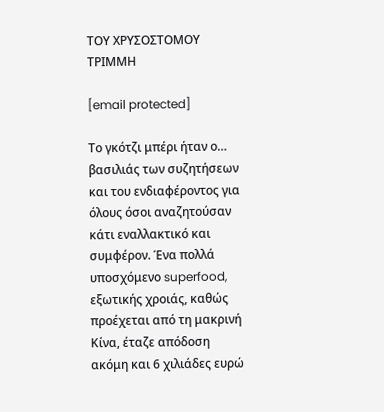ΤΟΥ ΧΡΥΣΟΣΤΟΜΟΥ ΤΡΙΜΜΗ

[email protected]

Το γκότζι μπέρι ήταν ο… βασιλιάς των συζητήσεων και του ενδιαφέροντος για όλους όσοι αναζητούσαν κάτι εναλλακτικό και συμφέρον. Ένα πολλά υποσχόμενο superfood, εξωτικής χροιάς, καθώς προέχεται από τη μακρινή Κίνα, έταζε απόδοση ακόμη και 6 χιλιάδες ευρώ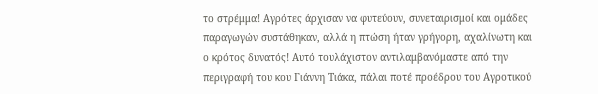το στρέμμα! Αγρότες άρχισαν να φυτεύουν, συνεταιρισμοί και ομάδες παραγωγών συστάθηκαν, αλλά η πτώση ήταν γρήγορη, αχαλίνωτη και ο κρότος δυνατός! Αυτό τουλάχιστον αντιλαμβανόμαστε από την περιγραφή του κου Γιάννη Τιάκα, πάλαι ποτέ προέδρου του Αγροτικού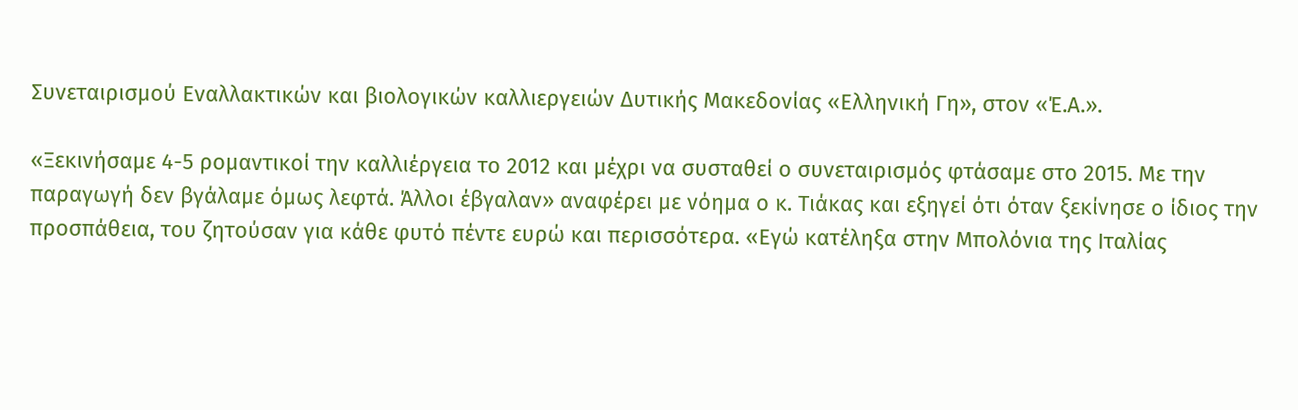Συνεταιρισμού Εναλλακτικών και βιολογικών καλλιεργειών Δυτικής Μακεδονίας «Ελληνική Γη», στον «Έ.Α.».

«Ξεκινήσαμε 4-5 ρομαντικοί την καλλιέργεια το 2012 και μέχρι να συσταθεί ο συνεταιρισμός φτάσαμε στο 2015. Με την παραγωγή δεν βγάλαμε όμως λεφτά. Άλλοι έβγαλαν» αναφέρει με νόημα ο κ. Τιάκας και εξηγεί ότι όταν ξεκίνησε ο ίδιος την προσπάθεια, του ζητούσαν για κάθε φυτό πέντε ευρώ και περισσότερα. «Εγώ κατέληξα στην Μπολόνια της Ιταλίας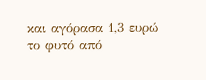και αγόρασα 1,3 ευρώ το φυτό από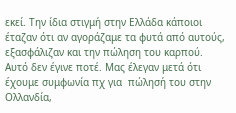εκεί. Την ίδια στιγμή στην Ελλάδα κάποιοι έταζαν ότι αν αγοράζαμε τα φυτά από αυτούς, εξασφάλιζαν και την πώληση του καρπού. Αυτό δεν έγινε ποτέ. Μας έλεγαν μετά ότι έχουμε συμφωνία πχ για  πώλησή του στην Ολλανδία,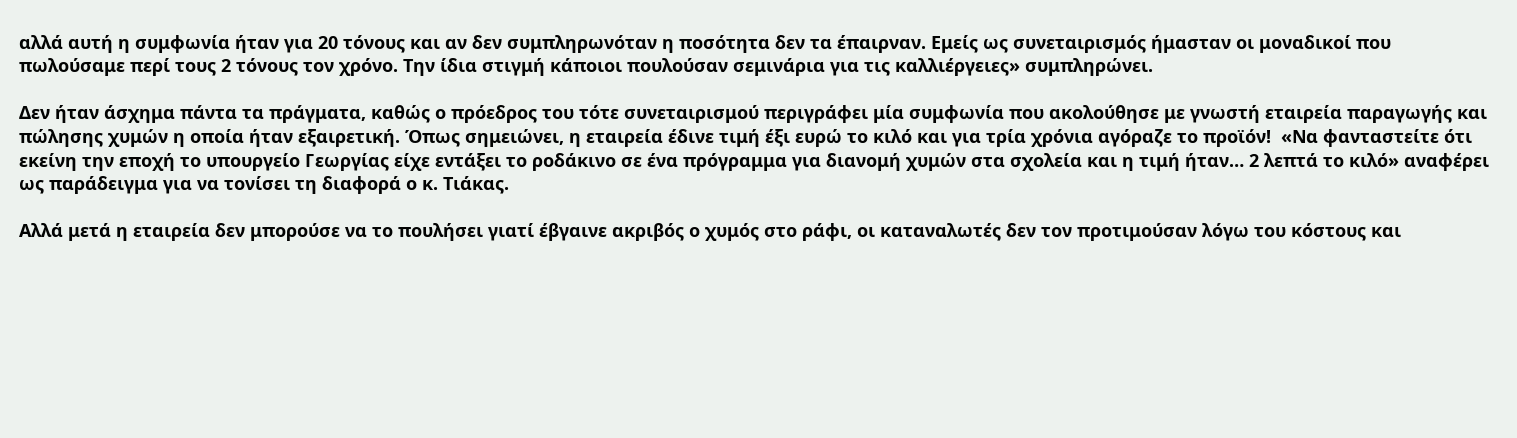αλλά αυτή η συμφωνία ήταν για 20 τόνους και αν δεν συμπληρωνόταν η ποσότητα δεν τα έπαιρναν. Εμείς ως συνεταιρισμός ήμασταν οι μοναδικοί που πωλούσαμε περί τους 2 τόνους τον χρόνο. Την ίδια στιγμή κάποιοι πουλούσαν σεμινάρια για τις καλλιέργειες» συμπληρώνει.

Δεν ήταν άσχημα πάντα τα πράγματα, καθώς ο πρόεδρος του τότε συνεταιρισμού περιγράφει μία συμφωνία που ακολούθησε με γνωστή εταιρεία παραγωγής και πώλησης χυμών η οποία ήταν εξαιρετική. Όπως σημειώνει, η εταιρεία έδινε τιμή έξι ευρώ το κιλό και για τρία χρόνια αγόραζε το προϊόν!  «Να φανταστείτε ότι εκείνη την εποχή το υπουργείο Γεωργίας είχε εντάξει το ροδάκινο σε ένα πρόγραμμα για διανομή χυμών στα σχολεία και η τιμή ήταν… 2 λεπτά το κιλό» αναφέρει ως παράδειγμα για να τονίσει τη διαφορά ο κ. Τιάκας.

Αλλά μετά η εταιρεία δεν μπορούσε να το πουλήσει γιατί έβγαινε ακριβός ο χυμός στο ράφι, οι καταναλωτές δεν τον προτιμούσαν λόγω του κόστους και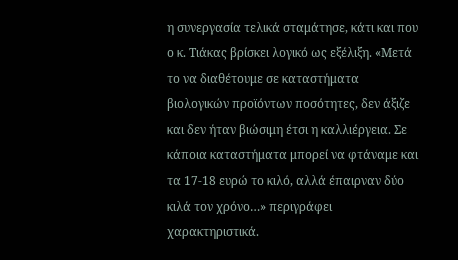η συνεργασία τελικά σταμάτησε, κάτι και που ο κ. Τιάκας βρίσκει λογικό ως εξέλιξη. «Μετά το να διαθέτουμε σε καταστήματα βιολογικών προϊόντων ποσότητες, δεν άξιζε και δεν ήταν βιώσιμη έτσι η καλλιέργεια. Σε κάποια καταστήματα μπορεί να φτάναμε και τα 17-18 ευρώ το κιλό, αλλά έπαιρναν δύο κιλά τον χρόνο…» περιγράφει χαρακτηριστικά.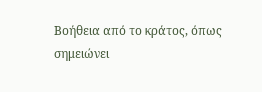Βοήθεια από το κράτος, όπως σημειώνει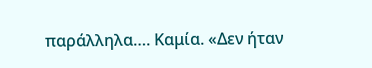παράλληλα…. Καμία. «Δεν ήταν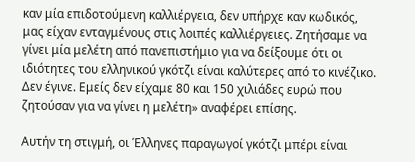καν μία επιδοτούμενη καλλιέργεια, δεν υπήρχε καν κωδικός, μας είχαν ενταγμένους στις λοιπές καλλιέργειες. Ζητήσαμε να γίνει μία μελέτη από πανεπιστήμιο για να δείξουμε ότι οι ιδιότητες του ελληνικού γκότζι είναι καλύτερες από το κινέζικο. Δεν έγινε. Εμείς δεν είχαμε 80 και 150 χιλιάδες ευρώ που ζητούσαν για να γίνει η μελέτη» αναφέρει επίσης.

Αυτήν τη στιγμή, οι Έλληνες παραγωγοί γκότζι μπέρι είναι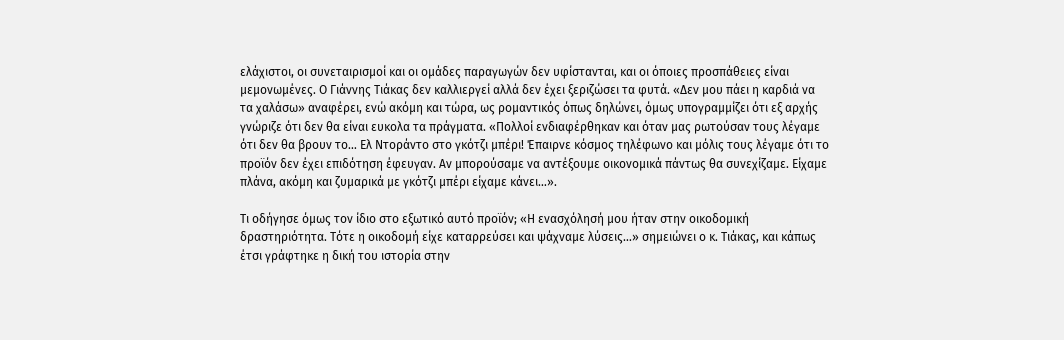ελάχιστοι, οι συνεταιρισμοί και οι ομάδες παραγωγών δεν υφίστανται, και οι όποιες προσπάθειες είναι μεμονωμένες. Ο Γιάννης Τιάκας δεν καλλιεργεί αλλά δεν έχει ξεριζώσει τα φυτά. «Δεν μου πάει η καρδιά να τα χαλάσω» αναφέρει, ενώ ακόμη και τώρα, ως ρομαντικός όπως δηλώνει, όμως υπογραμμίζει ότι εξ αρχής γνώριζε ότι δεν θα είναι ευκολα τα πράγματα. «Πολλοί ενδιαφέρθηκαν και όταν μας ρωτούσαν τους λέγαμε ότι δεν θα βρουν το… Ελ Ντοράντο στο γκότζι μπέρι! Έπαιρνε κόσμος τηλέφωνο και μόλις τους λέγαμε ότι το προϊόν δεν έχει επιδότηση έφευγαν. Αν μπορούσαμε να αντέξουμε οικονομικά πάντως θα συνεχίζαμε. Είχαμε πλάνα, ακόμη και ζυμαρικά με γκότζι μπέρι είχαμε κάνει…».

Τι οδήγησε όμως τον ίδιο στο εξωτικό αυτό προϊόν; «Η ενασχόλησή μου ήταν στην οικοδομική δραστηριότητα. Τότε η οικοδομή είχε καταρρεύσει και ψάχναμε λύσεις…» σημειώνει ο κ. Τιάκας, και κάπως έτσι γράφτηκε η δική του ιστορία στην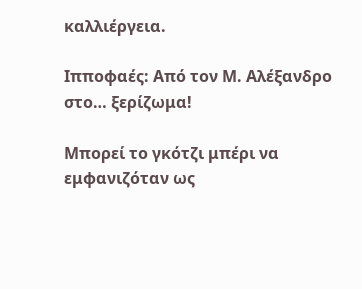καλλιέργεια.

Ιπποφαές: Από τον Μ. Αλέξανδρο στο… ξερίζωμα!

Μπορεί το γκότζι μπέρι να εμφανιζόταν ως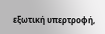εξωτική υπερτροφή,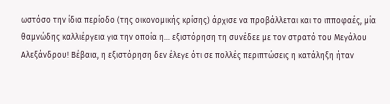ωστόσο την ίδια περίοδο (της οικονομικής κρίσης) άρχισε να προβάλλεται και το ιπποφαές, μία θαμνώδης καλλιέργεια για την οποία η… εξιστόρηση τη συνέδεε με τον στρατό του Μεγάλου Αλεξάνδρου! Βέβαια, η εξιστόρηση δεν έλεγε ότι σε πολλές περιπτώσεις η κατάληξη ήταν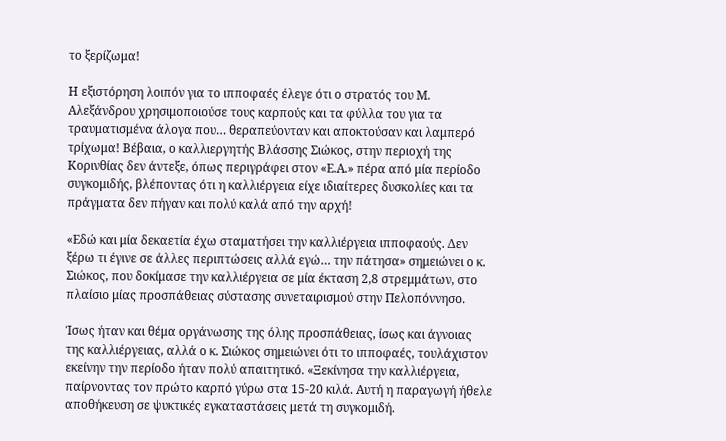το ξερίζωμα!

Η εξιστόρηση λοιπόν για το ιπποφαές έλεγε ότι ο στρατός του Μ. Αλεξάνδρου χρησιμοποιούσε τους καρπούς και τα φύλλα του για τα τραυματισμένα άλογα που… θεραπεύονταν και αποκτούσαν και λαμπερό τρίχωμα! Βέβαια, ο καλλιεργητής Βλάσσης Σιώκος, στην περιοχή της Κορινθίας δεν άντεξε, όπως περιγράφει στον «Ε.Α.» πέρα από μία περίοδο συγκομιδής, βλέποντας ότι η καλλιέργεια είχε ιδιαίτερες δυσκολίες και τα πράγματα δεν πήγαν και πολύ καλά από την αρχή!

«Εδώ και μία δεκαετία έχω σταματήσει την καλλιέργεια ιπποφαούς. Δεν ξέρω τι έγινε σε άλλες περιπτώσεις αλλά εγώ… την πάτησα» σημειώνει ο κ. Σιώκος, που δοκίμασε την καλλιέργεια σε μία έκταση 2,8 στρεμμάτων, στο πλαίσιο μίας προσπάθειας σύστασης συνεταιρισμού στην Πελοπόννησο.

Ίσως ήταν και θέμα οργάνωσης της όλης προσπάθειας, ίσως και άγνοιας της καλλιέργειας, αλλά ο κ. Σιώκος σημειώνει ότι το ιπποφαές, τουλάχιστον εκείνην την περίοδο ήταν πολύ απαιτητικό. «Ξεκίνησα την καλλιέργεια, παίρνοντας τον πρώτο καρπό γύρω στα 15-20 κιλά. Αυτή η παραγωγή ήθελε αποθήκευση σε ψυκτικές εγκαταστάσεις μετά τη συγκομιδή.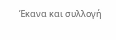Έκανα και συλλογή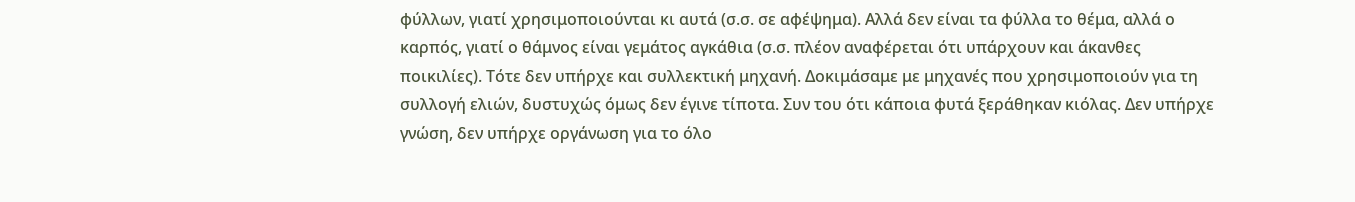φύλλων, γιατί χρησιμοποιούνται κι αυτά (σ.σ. σε αφέψημα). Αλλά δεν είναι τα φύλλα το θέμα, αλλά ο καρπός, γιατί ο θάμνος είναι γεμάτος αγκάθια (σ.σ. πλέον αναφέρεται ότι υπάρχουν και άκανθες ποικιλίες). Τότε δεν υπήρχε και συλλεκτική μηχανή. Δοκιμάσαμε με μηχανές που χρησιμοποιούν για τη συλλογή ελιών, δυστυχώς όμως δεν έγινε τίποτα. Συν του ότι κάποια φυτά ξεράθηκαν κιόλας. Δεν υπήρχε γνώση, δεν υπήρχε οργάνωση για το όλο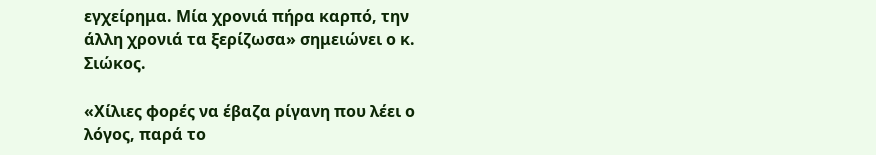εγχείρημα. Μία χρονιά πήρα καρπό, την άλλη χρονιά τα ξερίζωσα» σημειώνει ο κ. Σιώκος.

«Χίλιες φορές να έβαζα ρίγανη που λέει ο λόγος, παρά το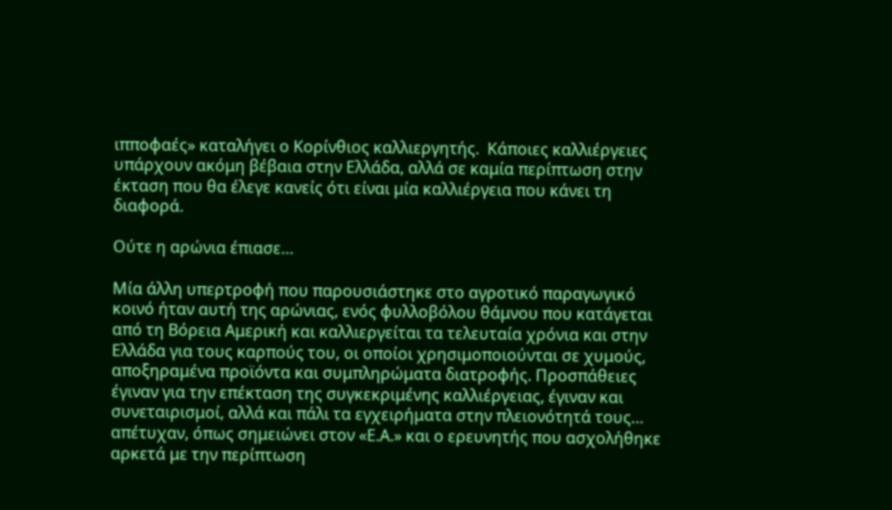ιπποφαές» καταλήγει ο Κορίνθιος καλλιεργητής.  Κάποιες καλλιέργειες υπάρχουν ακόμη βέβαια στην Ελλάδα, αλλά σε καμία περίπτωση στην έκταση που θα έλεγε κανείς ότι είναι μία καλλιέργεια που κάνει τη διαφορά.

Ούτε η αρώνια έπιασε…

Μία άλλη υπερτροφή που παρουσιάστηκε στο αγροτικό παραγωγικό κοινό ήταν αυτή της αρώνιας, ενός φυλλοβόλου θάμνου που κατάγεται από τη Βόρεια Αμερική και καλλιεργείται τα τελευταία χρόνια και στην Ελλάδα για τους καρπούς του, οι οποίοι χρησιμοποιούνται σε χυμούς, αποξηραμένα προϊόντα και συμπληρώματα διατροφής. Προσπάθειες έγιναν για την επέκταση της συγκεκριμένης καλλιέργειας, έγιναν και συνεταιρισμοί, αλλά και πάλι τα εγχειρήματα στην πλειονότητά τους… απέτυχαν, όπως σημειώνει στον «Ε.Α.» και ο ερευνητής που ασχολήθηκε αρκετά με την περίπτωση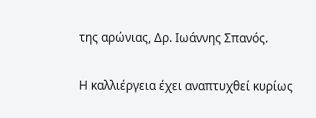της αρώνιας, Δρ. Ιωάννης Σπανός.

Η καλλιέργεια έχει αναπτυχθεί κυρίως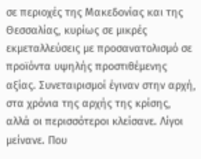σε περιοχές της Μακεδονίας και της Θεσσαλίας, κυρίως σε μικρές εκμεταλλεύσεις με προσανατολισμό σε προϊόντα υψηλής προστιθέμενης αξίας. Συνεταιρισμοί έγιναν στην αρχή, στα χρόνια της αρχής της κρίσης, αλλά οι περισσότεροι κλείσανε. Λίγοι μείνανε. Που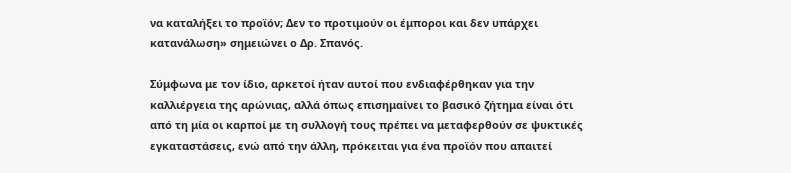να καταλήξει το προϊόν; Δεν το προτιμούν οι έμποροι και δεν υπάρχει κατανάλωση» σημειώνει ο Δρ. Σπανός.

Σύμφωνα με τον ίδιο, αρκετοί ήταν αυτοί που ενδιαφέρθηκαν για την καλλιέργεια της αρώνιας, αλλά όπως επισημαίνει το βασικό ζήτημα είναι ότι από τη μία οι καρποί με τη συλλογή τους πρέπει να μεταφερθούν σε ψυκτικές εγκαταστάσεις, ενώ από την άλλη, πρόκειται για ένα προϊόν που απαιτεί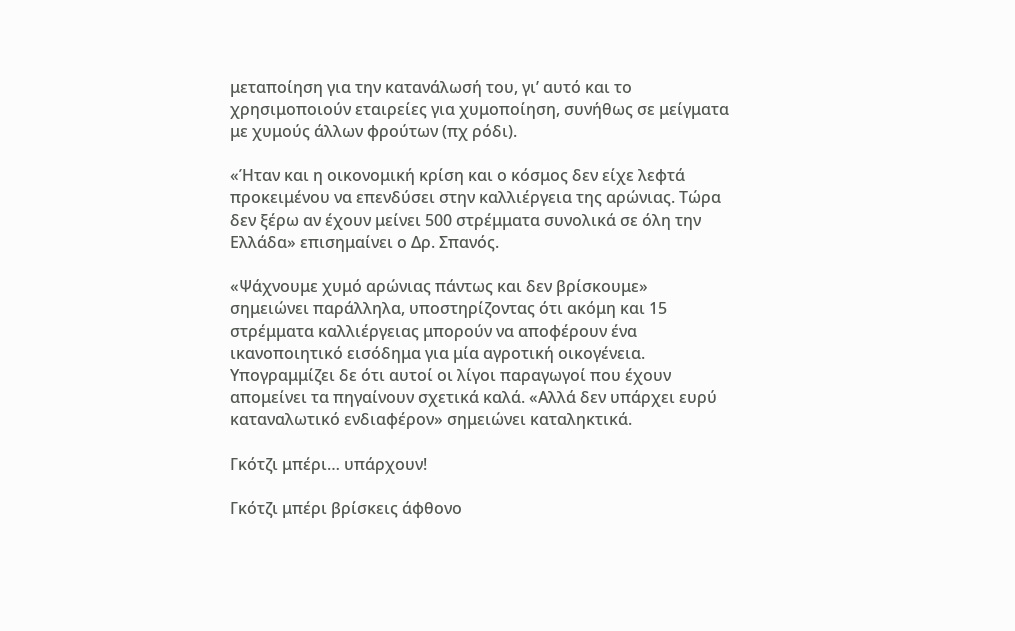μεταποίηση για την κατανάλωσή του, γι’ αυτό και το χρησιμοποιούν εταιρείες για χυμοποίηση, συνήθως σε μείγματα με χυμούς άλλων φρούτων (πχ ρόδι).

«Ήταν και η οικονομική κρίση και ο κόσμος δεν είχε λεφτά προκειμένου να επενδύσει στην καλλιέργεια της αρώνιας. Τώρα δεν ξέρω αν έχουν μείνει 500 στρέμματα συνολικά σε όλη την Ελλάδα» επισημαίνει ο Δρ. Σπανός.

«Ψάχνουμε χυμό αρώνιας πάντως και δεν βρίσκουμε» σημειώνει παράλληλα, υποστηρίζοντας ότι ακόμη και 15 στρέμματα καλλιέργειας μπορούν να αποφέρουν ένα ικανοποιητικό εισόδημα για μία αγροτική οικογένεια.  Υπογραμμίζει δε ότι αυτοί οι λίγοι παραγωγοί που έχουν απομείνει τα πηγαίνουν σχετικά καλά. «Αλλά δεν υπάρχει ευρύ καταναλωτικό ενδιαφέρον» σημειώνει καταληκτικά.

Γκότζι μπέρι… υπάρχουν!

Γκότζι μπέρι βρίσκεις άφθονο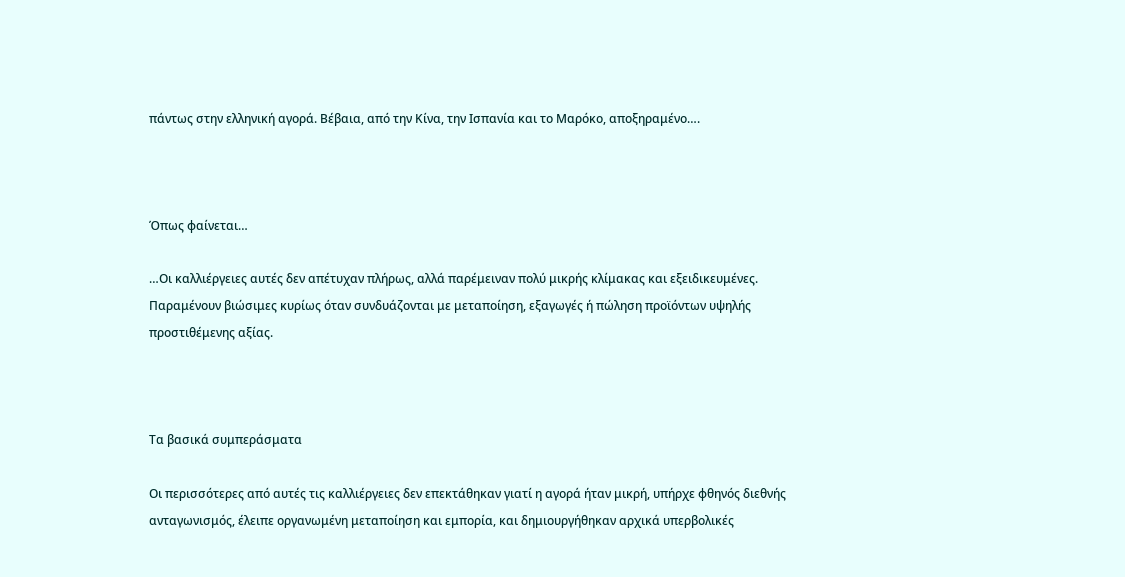πάντως στην ελληνική αγορά. Βέβαια, από την Κίνα, την Ισπανία και το Μαρόκο, αποξηραμένο….



Όπως φαίνεται…

…Οι καλλιέργειες αυτές δεν απέτυχαν πλήρως, αλλά παρέμειναν πολύ μικρής κλίμακας και εξειδικευμένες. Παραμένουν βιώσιμες κυρίως όταν συνδυάζονται με μεταποίηση, εξαγωγές ή πώληση προϊόντων υψηλής προστιθέμενης αξίας.



Τα βασικά συμπεράσματα

Οι περισσότερες από αυτές τις καλλιέργειες δεν επεκτάθηκαν γιατί η αγορά ήταν μικρή, υπήρχε φθηνός διεθνής ανταγωνισμός, έλειπε οργανωμένη μεταποίηση και εμπορία, και δημιουργήθηκαν αρχικά υπερβολικές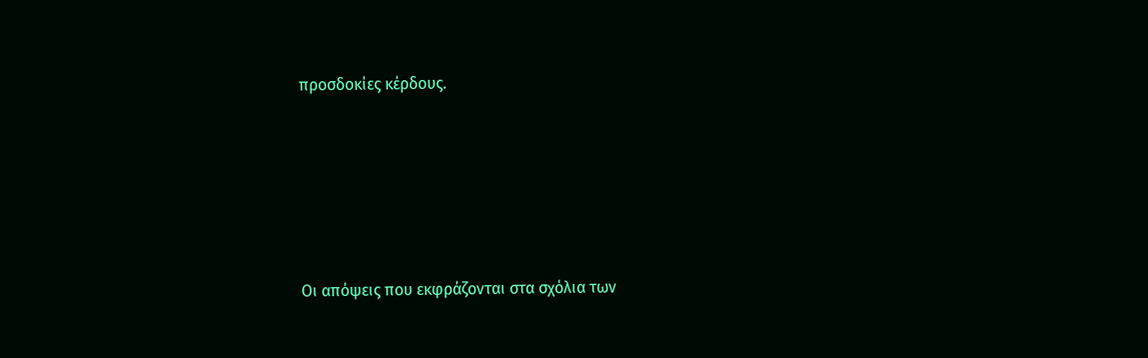προσδοκίες κέρδους.





Οι απόψεις που εκφράζονται στα σχόλια των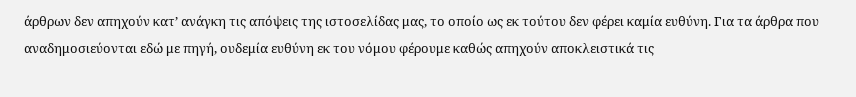άρθρων δεν απηχούν κατ’ ανάγκη τις απόψεις της ιστοσελίδας μας, το οποίο ως εκ τούτου δεν φέρει καμία ευθύνη. Για τα άρθρα που αναδημοσιεύονται εδώ με πηγή, ουδεμία ευθύνη εκ του νόμου φέρουμε καθώς απηχούν αποκλειστικά τις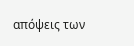απόψεις των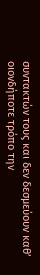συντακτών τους και δεν δεσμεύουν καθ’ οιονδήποτε τρόπο την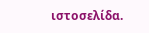ιστοσελίδα.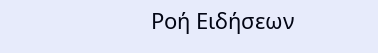Ροή Ειδήσεων